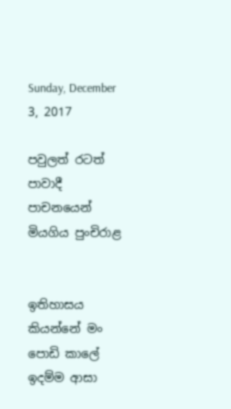Sunday, December 3, 2017

පවුලත් රටත් පාවාදී පාචනයෙන් මියගිය පුංචිරාළ


ඉතිහාසය කියන්නේ මං පොඩි කාලේ ඉදම්ම ආසා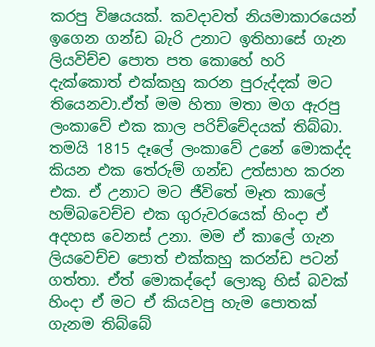කරපු විෂයයක්. කවදාවත් නියමාකාරයෙන් ඉගෙන ගන්ඩ බැරි උනාට ඉතිහාසේ ගැන ලියවිච්ච පොත පත කොහේ හරි දැක්කොත් එක්කහු කරන පුරුද්දක් මට තියෙනවා.ඒත් මම හිතා මතා මග ඇරපු ලංකාවේ එක කාල පරිච්චේදයක් තිබ්බා. තමයි 1815 දෑලේ ලංකාවේ උනේ මොකද්ද කියන එක තේරුම් ගන්ඩ උත්සාහ කරන එක. ඒ උනාට මට ජීවිතේ මෑත කාලේ හම්බවෙච්ච එක ගුරුවරයෙක් හිංදා ඒ අදහස වෙනස් උනා. මම ඒ කාලේ ගැන ලියවෙච්ච පොත් එක්කහු කරන්ඩ පටන් ගත්තා. ඒත් මොකද්දෝ ලොකු හිස් බවක් හිංදා ඒ මට ඒ කියවපු හැම පොතක් ගැනම තිබ්බේ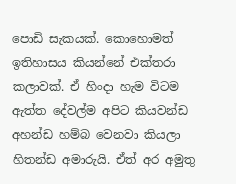පොඩි සැකයක්. කොහොමත් ඉතිහාසය කියන්නේ එක්තරා කලාවක්. ඒ හිංදා හැම විටම ඇත්ත දේවල්ම අපිට කියවන්ඩ අහන්ඩ හම්බ වෙනවා කියලා හිතන්ඩ අමාරුයි. ඒත් අර අමුතු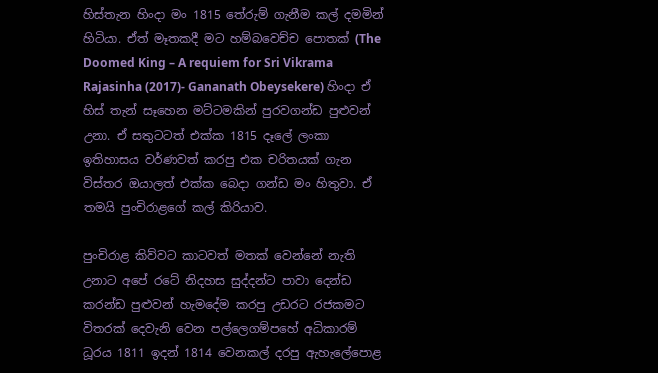හිස්තැන හිංදා මං 1815 තේරුම් ගැනීම කල් දමමින් හිටියා. ඒත් මෑතකදී මට හම්බවෙච්ච පොතක් (The Doomed King – A requiem for Sri Vikrama Rajasinha (2017)- Gananath Obeysekere) හිංදා ඒ හිස් තැන් සෑහෙන මට්ටමකින් පුරවගන්ඩ පුළුවන් උනා. ඒ සතුටටත් එක්ක 1815 දෑලේ ලංකා ඉතිහාසය වර්ණවත් කරපු එක චරිතයක් ගැන විස්තර ඔයාලත් එක්ක බෙදා ගන්ඩ මං හිතුවා. ඒ තමයි පුංචිරාළගේ කල් කිරියාව.

පුංචිරාළ කිව්වට කාටවත් මතක් වෙන්නේ නැති උනාට අපේ රටේ නිදහස සුද්දන්ට පාවා දෙන්ඩ කරන්ඩ පුළුවන් හැමදේම කරපු උඩරට රජකමට විතරක් දෙවැනි වෙන පල්ලෙගම්පහේ අධිකාරම් ධූරය 1811 ඉදන් 1814 වෙනකල් දරපු ඇහැලේපොළ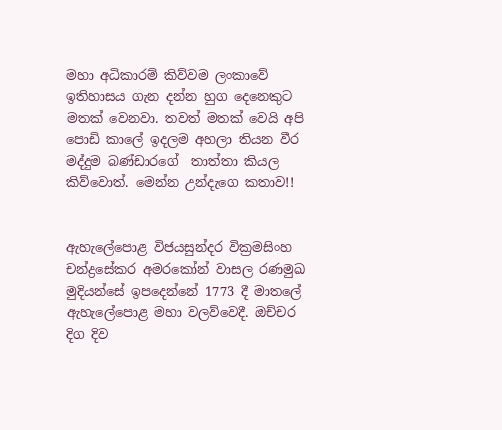මහා අධිකාරම් කිව්වම ලංකාවේ ඉතිහාසය ගැන දන්න හුග දෙනෙකුට මතක් වෙනවා. තවත් මතක් වෙයි අපි පොඩි කාලේ ඉදලම අහලා තියන වීර මද්දුම බණ්ඩාරගේ  තාත්තා කියල කිව්වොත්. මෙන්න උන්දැගෙ කතාව!!


ඇහැලේපොළ විජයසුන්දර වික්‍රමසිංහ චන්ද්‍රසේකර අමරකෝන් වාසල රණමුඛ මුදියන්සේ ඉපදෙන්නේ 1773 දී මාතලේ ඇහැලේපොළ මහා වලව්වෙදී. ඔච්චර දිග දිව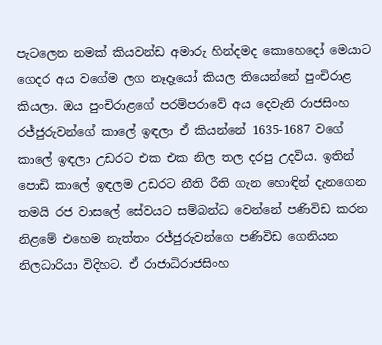පැටලෙන නමක් කියවන්ඩ අමාරු හින්දමද කොහෙදෝ මෙයාට ගෙදර අය වගේම ලග නෑදෑයෝ කියල තියෙන්නේ පුංචිරාළ කියලා. ඔය පුංචිරාළගේ පරම්පරාවේ අය දෙවැනි රාජසිංහ රජ්ජුරුවන්ගේ කාලේ ඉඳලා ඒ කියන්නේ 1635-1687 වගේ කාලේ ඉඳලා උඩරට එක එක නිල තල දරපු උදවිය. ඉතින් පොඩි කාලේ ඉඳලම උඩරට නීති රීති ගැන හොඳින් දැනගෙන තමයි රජ වාසලේ සේවයට සම්බන්ධ වෙන්නේ පණිවිඩ කරන නිළමේ එහෙම නැත්තං රජ්ජුරුවන්ගෙ පණිවිඩ ගෙනියන නිලධාරියා විදිහට. ඒ රාජාධිරාජසිංහ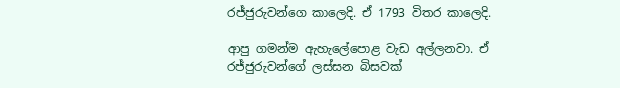රජ්ජුරුවන්ගෙ කාලෙදි. ඒ 1793 විතර කාලෙදි.

ආපු ගමන්ම ඇහැලේපොළ වැඩ අල්ලනවා. ඒ රජ්ජුරුවන්ගේ ලස්සන බිසවක්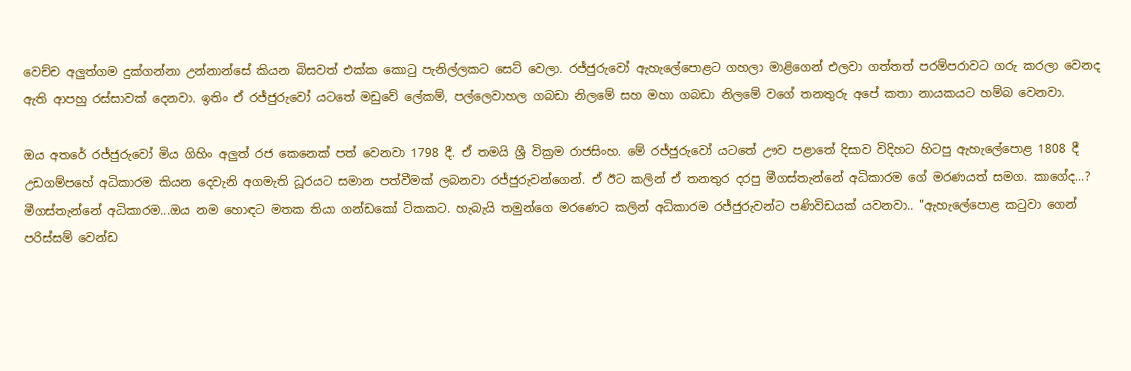වෙච්ච අලුත්ගම දුක්ගන්නා උන්නාන්සේ කියන බිසවත් එක්ක කොටු පැනිල්ලකට සෙට් වෙලා. රජ්ජුරුවෝ ඇහැලේපොළට ගහලා මාළිගෙන් එලවා ගත්තත් පරම්පරාවට ගරු කරලා වෙනද ඇති ආපහු රස්සාවක් දෙනවා. ඉතිං ඒ රජ්ජුරුවෝ යටතේ මඩුවේ ලේකම්, පල්ලෙවාහල ගබඩා නිලමේ සහ මහා ගබඩා නිලමේ වගේ තනතුරු අපේ කතා නායකයට හම්බ වෙනවා.

ඔය අතරේ රජ්ජුරුවෝ මිය ගිහිං අලුත් රජ කෙනෙක් පත් වෙනවා 1798 දී. ඒ තමයි ශ්‍රී වික්‍රම රාජසිංහ. මේ රජ්ජුරුවෝ යටතේ ඌව පළාතේ දිසාව විදිහට හිටපු ඇහැලේපොළ 1808 දී උඩගම්පහේ අධිකාරම කියන දෙවැනි අගමැති ධූරයට සමාන පත්වීමක් ලබනවා රජ්ජුරුවන්ගෙන්. ඒ ඊට කලින් ඒ තනතුර දරපු මීගස්තැන්නේ අධිකාරම ගේ මරණයත් සමග. කාගේද...? මීගස්තැන්නේ අධිකාරම...ඔය නම හොඳට මතක තියා ගන්ඩකෝ ටිකකට. හැබැයි තමුන්ගෙ මරණෙට කලින් අධිකාරම රජ්ජුරුවන්ට පණිවිඩයක් යවනවා.. "ඇහැලේපොළ කටුවා ගෙන් පරිස්සම් වෙන්ඩ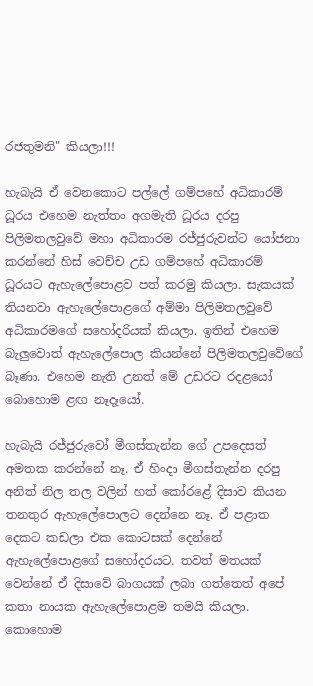රජතුමනි" කියලා!!!

හැබැයි ඒ වෙනකොට පල්ලේ ගම්පහේ අධිකාරම් ධූරය එහෙම නැත්තං අගමැති ධූරය දරපු පිලිමතලවුවේ මහා අධිකාරම රජ්ජුරුවන්ට යෝජනා කරන්නේ හිස් වෙච්ච උඩ ගම්පහේ අධිකාරම් ධූරයට ඇහැලේපොළව පත් කරමු කියලා. සැකයක් තියනවා ඇහැලේපොළගේ අම්මා පිලිමතලවුවේ අධිකාරමගේ සහෝදරියක් කියලා. ඉතින් එහෙම බැලුවොත් ඇහැලේපොල කියන්නේ පිලිමතලවුවේගේ බෑණා. එහෙම නැති උනත් මේ උඩරට රදළයෝ බොහොම ළඟ නෑදෑයෝ.

හැබැයි රජ්ජුරුවෝ මීගස්තැන්න ගේ උපදෙසත් අමතක කරන්නේ නෑ. ඒ හිංදා මීගස්තැන්න දරපු අනිත් නිල තල වලින් හත් කෝරළේ දිසාව කියන තනතුර ඇහැලේපොලට දෙන්නෙ නෑ. ඒ පළාත දෙකට කඩලා එක කොටසක් දෙන්නේ ඇහැලේපොළගේ සහෝදරයට. තවත් මතයක් වෙන්නේ ඒ දිසාවේ බාගයක් ලබා ගත්තෙත් අපේ කතා නායක ඇහැලේපොළම තමයි කියලා. කොහොම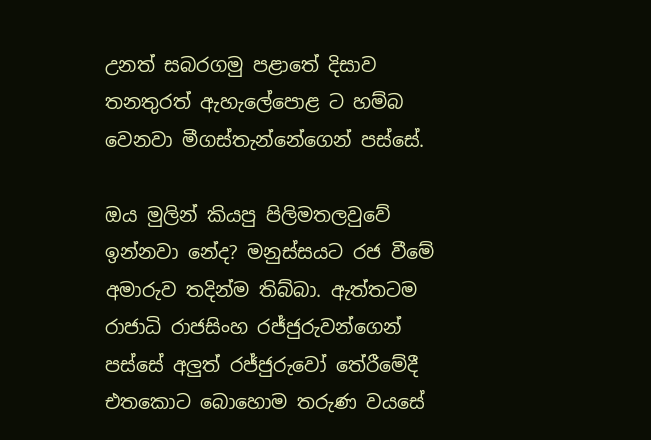උනත් සබරගමු පළාතේ දිසාව තනතුරත් ඇහැලේපොළ ට හම්බ වෙනවා මීගස්තැන්නේගෙන් පස්සේ.

ඔය මුලින් කියපු පිලිමතලවුවේ ඉන්නවා නේද? මනුස්සයට රජ වීමේ අමාරුව තදින්ම තිබ්බා. ඇත්තටම රාජාධි රාජසිංහ රජ්ජුරුවන්ගෙන් පස්සේ අලුත් රජ්ජුරුවෝ තේරීමේදී එතකොට බොහොම තරුණ වයසේ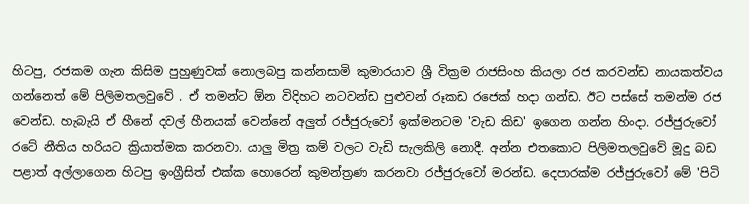හිටපු, රජකම ගැන කිසිම පුහුණුවක් නොලබපු කන්නසාමි කුමාරයාව ශ්‍රී වික්‍රම රාජසිංහ කියලා රජ කරවන්ඩ නායකත්වය ගන්නෙත් මේ පිලිමතලවුවේ . ඒ තමන්ට ඕන විදිහට නටවන්ඩ පුළුවන් රූකඩ රජෙක් හදා ගන්ඩ. ඊට පස්සේ තමන්ම රජ වෙන්ඩ. හැබැයි ඒ හීනේ දවල් හීනයක් වෙන්නේ අලුත් රජ්ජුරුවෝ ඉක්මනටම 'වැඩ කිඩ' ඉගෙන ගන්න හිංදා. රජ්ජුරුවෝ රටේ නීතිය හරියට ක්‍රියාත්මක කරනවා. යාලු මිත්‍ර කම් වලට වැඩි සැලකිලි නොදී. අන්න එතකොට පිලිමතලවුවේ මූදු බඩ පළාත් අල්ලාගෙන හිටපු ඉංග්‍රීසිත් එක්ක හොරෙන් කුමන්ත්‍රණ කරනවා රජ්ජුරුවෝ මරන්ඩ. දෙපාරක්ම රජ්ජුරුවෝ මේ 'පිටි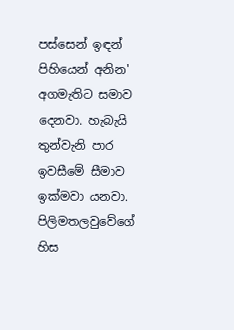පස්සෙන් ඉඳන් පිහියෙන් අනින' අගමැතිට සමාව දෙනවා. හැබැයි තුන්වැනි පාර ඉවසීමේ සීමාව ඉක්මවා යනවා. පිලිමතලවුවේගේ හිස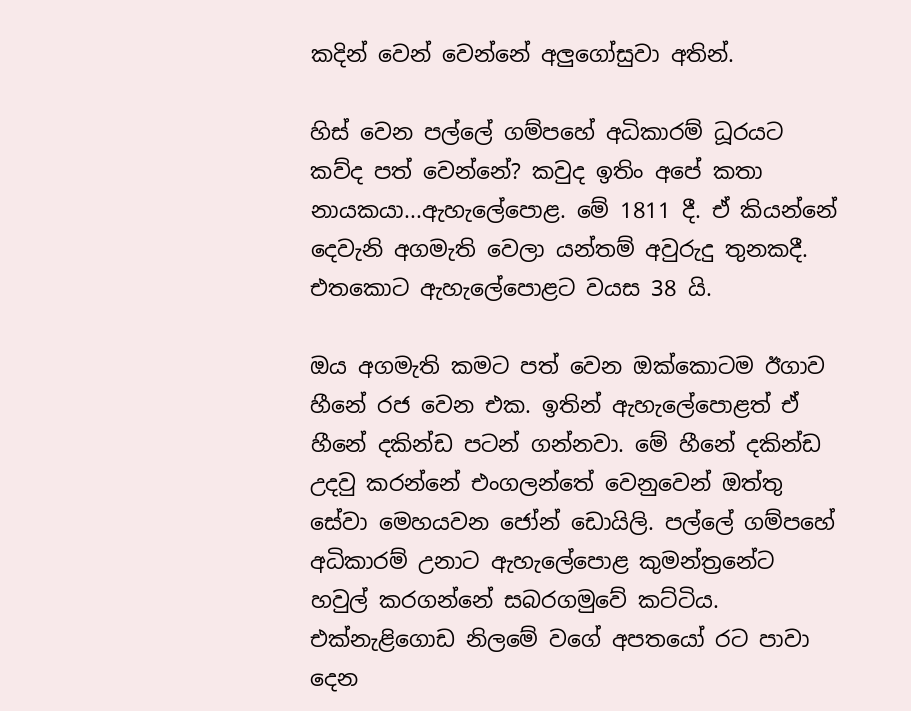කදින් වෙන් වෙන්නේ අලුගෝසුවා අතින්.

හිස් වෙන පල්ලේ ගම්පහේ අධිකාරම් ධූරයට කව්ද පත් වෙන්නේ? කවුද ඉතිං අපේ කතා නායකයා...ඇහැලේපොළ. මේ 1811 දී. ඒ කියන්නේ දෙවැනි අගමැති වෙලා යන්තම් අවුරුදු තුනකදී. එතකොට ඇහැලේපොළට වයස 38 යි.

ඔය අගමැති කමට පත් වෙන ඔක්කොටම ඊගාව හීනේ රජ වෙන එක. ඉතින් ඇහැලේපොළත් ඒ හීනේ දකින්ඩ පටන් ගන්නවා. මේ හීනේ දකින්ඩ උදවු කරන්නේ එංගලන්තේ වෙනුවෙන් ඔත්තු සේවා මෙහයවන ජෝන් ඩොයිලි. පල්ලේ ගම්පහේ අධිකාරම් උනාට ඇහැලේපොළ කුමන්ත්‍රනේට හවුල් කරගන්නේ සබරගමුවේ කට්ටිය. එක්නැළිගොඩ නිලමේ වගේ අපතයෝ රට පාවා දෙන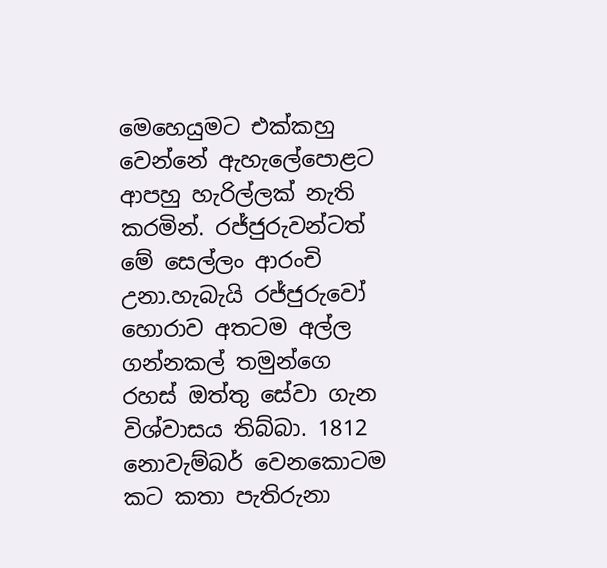මෙහෙයුමට එක්කහු වෙන්නේ ඇහැලේපොළට ආපහු හැරිල්ලක් නැති කරමින්. රජ්ජුරුවන්ටත් මේ සෙල්ලං ආරංචි උනා.හැබැයි රජ්ජුරුවෝ හොරාව අතටම අල්ල ගන්නකල් තමුන්ගෙ රහස් ඔත්තු සේවා ගැන විශ්වාසය තිබ්බා. 1812 නොවැම්බර් වෙනකොටම කට කතා පැතිරුනා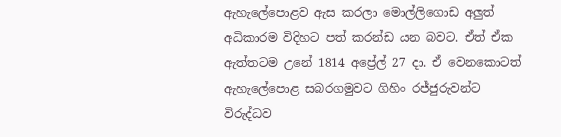ඇහැලේපොළව ඇස කරලා මොල්ලිගොඩ අලුත් අධිකාරම විදිහට පත් කරන්ඩ යන බවට. ඒත් ඒක ඇත්තටම උනේ 1814 අප්‍රේල් 27 දා. ඒ වෙනකොටත් ඇහැලේපොළ සබරගමුවට ගිහිං රජ්ජුරුවන්ට විරුද්ධව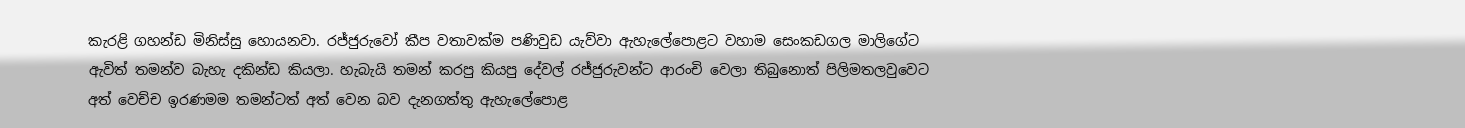කැරළි ගහන්ඩ මිනිස්සු හොයනවා. රජ්ජුරුවෝ කීප වතාවක්ම පණිවුඩ යැව්වා ඇහැලේපොළට වහාම සෙංකඩගල මාලිගේට ඇවිත් තමන්ව බැහැ දකින්ඩ කියලා. හැබැයි තමන් කරපු කියපු දේවල් රජ්ජුරුවන්ට ආරංචි වෙලා තිබුනොත් පිලිමතලවුවෙට අත් වෙච්ච ඉරණමම තමන්ටත් අත් වෙන බව දැනගත්තු ඇහැලේපොළ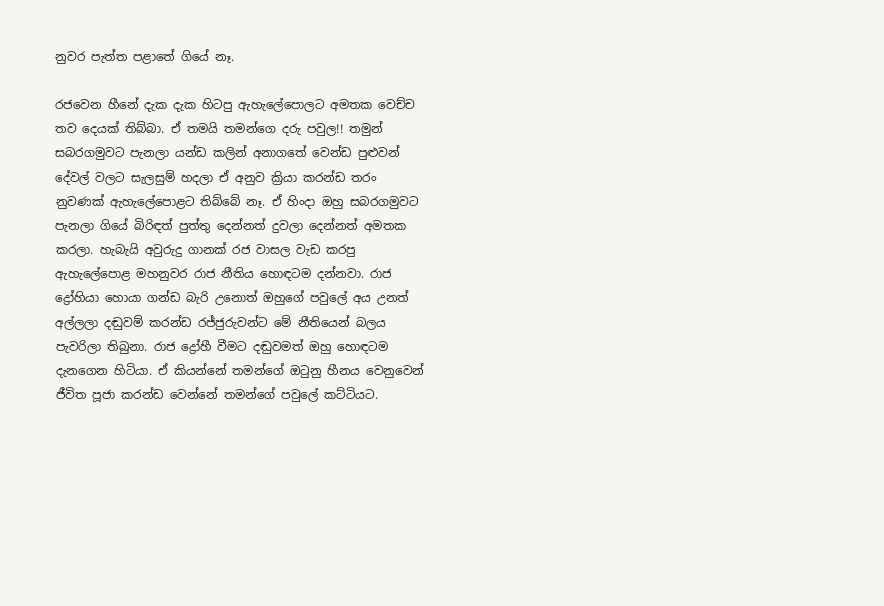නුවර පැත්ත පළාතේ ගියේ නෑ.

රජවෙන හීනේ දැක දැක හිටපු ඇහැලේපොලට අමතක වෙච්ච තව දෙයක් තිබ්බා. ඒ තමයි තමන්ගෙ දරු පවුල!! තමුන් සබරගමුවට පැනලා යන්ඩ කලින් අනාගතේ වෙන්ඩ පුළුවන් දේවල් වලට සැලසුම් හදලා ඒ අනුව ක්‍රියා කරන්ඩ තරං නුවණක් ඇහැලේපොළට තිබ්බේ නෑ. ඒ හිංදා ඔහු සබරගමුවට පැනලා ගියේ බිරිඳත් පුත්තු දෙන්නත් දුවලා දෙන්නත් අමතක කරලා. හැබැයි අවුරුදු ගානක් රජ වාසල වැඩ කරපු ඇහැලේපොළ මහනුවර රාජ නීතිය හොඳටම දන්නවා. රාජ ද්‍රෝහියා හොයා ගන්ඩ බැරි උනොත් ඔහුගේ පවුලේ අය උනත් අල්ලලා දඬුවම් කරන්ඩ රජ්ජුරුවන්ට මේ නීතියෙන් බලය පැවරිලා තිබුනා. රාජ ද්‍රෝහී වීමට දඬුවමත් ඔහු හොඳටම දැනගෙන හිටියා. ඒ කියන්නේ තමන්ගේ ඔටුනු හීනය වෙනුවෙන් ජීවිත පූජා කරන්ඩ වෙන්නේ තමන්ගේ පවුලේ කට්ටියට.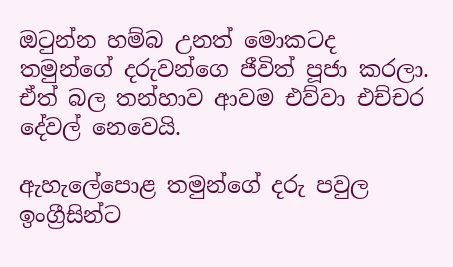ඔටුන්න හම්බ උනත් මොකටද තමුන්ගේ දරුවන්ගෙ ජීවිත් පූජා කරලා. ඒත් බල තන්හාව ආවම එව්වා එච්චර දේවල් නෙවෙයි.

ඇහැලේපොළ තමුන්ගේ දරු පවුල ඉංග්‍රීසින්ට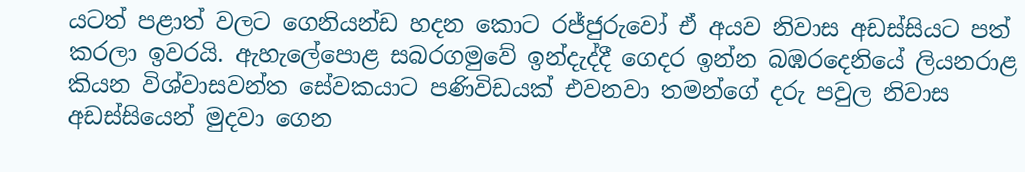යටත් පළාත් වලට ගෙනියන්ඩ හදන කොට රජ්ජුරුවෝ ඒ අයව නිවාස අඩස්සියට පත් කරලා ඉවරයි. ඇහැලේපොළ සබරගමුවේ ඉන්දැද්දී ගෙදර ඉන්න බඹරදෙනියේ ලියනරාළ කියන විශ්වාසවන්ත සේවකයාට පණිවිඩයක් එවනවා තමන්ගේ දරු පවුල නිවාස අඩස්සියෙන් මුදවා ගෙන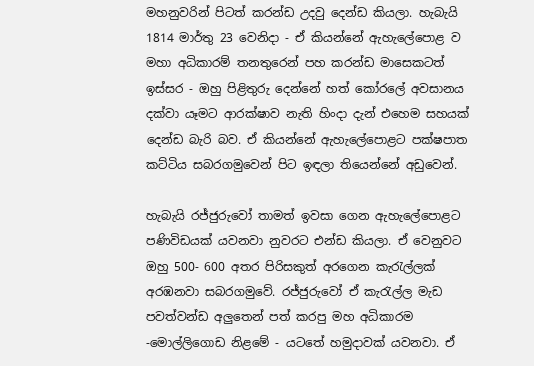මහනුවරින් පිටත් කරන්ඩ උදවු දෙන්ඩ කියලා. හැබැයි 1814 මාර්තු 23 වෙනිදා - ඒ කියන්නේ ඇහැලේපොළ ව මහා අධිකාරම් තනතුරෙන් පහ කරන්ඩ මාසෙකටත් ඉස්සර - ඔහු පිළිතුරු දෙන්නේ හත් කෝරලේ අවසානය දක්වා යෑමට ආරක්ෂාව නැති හිංදා දැන් එහෙම සහයක් දෙන්ඩ බැරි බව. ඒ කියන්නේ ඇහැලේපොළට පක්ෂපාත කට්ටිය සබරගමුවෙන් පිට ඉඳලා තියෙන්නේ අඩුවෙන්.

හැබැයි රජ්ජුරුවෝ තාමත් ඉවසා ගෙන ඇහැලේපොළට පණිවිඩයක් යවනවා නුවරට එන්ඩ කියලා. ඒ වෙනුවට ඔහු 500- 600 අතර පිරිසකුත් අරගෙන කැරැල්ලක් අරඹනවා සබරගමුවේ. රජ්ජුරුවෝ ඒ කැරැල්ල මැඩ පවත්වන්ඩ අලුතෙන් පත් කරපු මහ අධිකාරම -මොල්ලිගොඩ නිළමේ - යටතේ හමුදාවක් යවනවා. ඒ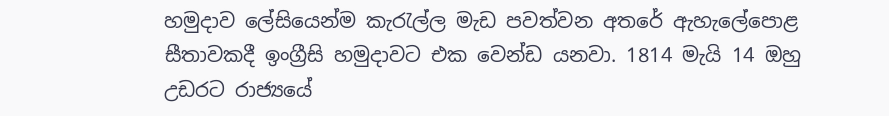හමුදාව ලේසියෙන්ම කැරැල්ල මැඩ පවත්වන අතරේ ඇහැලේපොළ සීතාවකදී ඉංග්‍රීසි හමුදාවට එක වෙන්ඩ යනවා. 1814 මැයි 14 ඔහු උඩරට රාජ්‍යයේ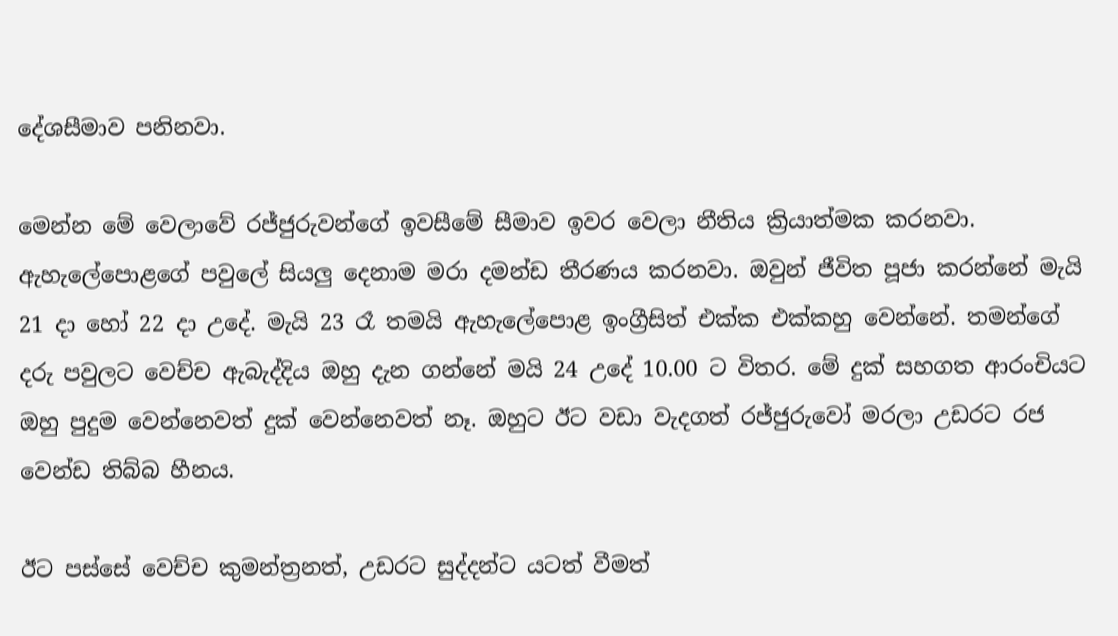දේශසීමාව පනිනවා.

මෙන්න මේ වෙලාවේ රජ්ජුරුවන්ගේ ඉවසීමේ සීමාව ඉවර වෙලා නීතිය ක්‍රියාත්මක කරනවා. ඇහැලේපොළගේ පවුලේ සියලු දෙනාම මරා දමන්ඩ තීරණය කරනවා. ඔවුන් ජීවිත පූජා කරන්නේ මැයි 21 දා හෝ 22 දා උදේ. මැයි 23 රෑ තමයි ඇහැලේපොළ ඉංග්‍රීසිත් එක්ක එක්කහු වෙන්නේ. තමන්ගේ දරු පවුලට වෙච්ච ඇබැද්දිය ඔහු දැන ගන්නේ මයි 24 උදේ 10.00 ට විතර. මේ දුක් සහගත ආරංචියට ඔහු පුදුම වෙන්නෙවත් දුක් වෙන්නෙවත් නෑ. ඔහුට ඊට වඩා වැදගත් රජ්ජුරුවෝ මරලා උඩරට රජ වෙන්ඩ තිබ්බ හීනය.

ඊට පස්සේ වෙච්ච කුමන්ත්‍රනත්, උඩරට සුද්දන්ට යටත් වීමත්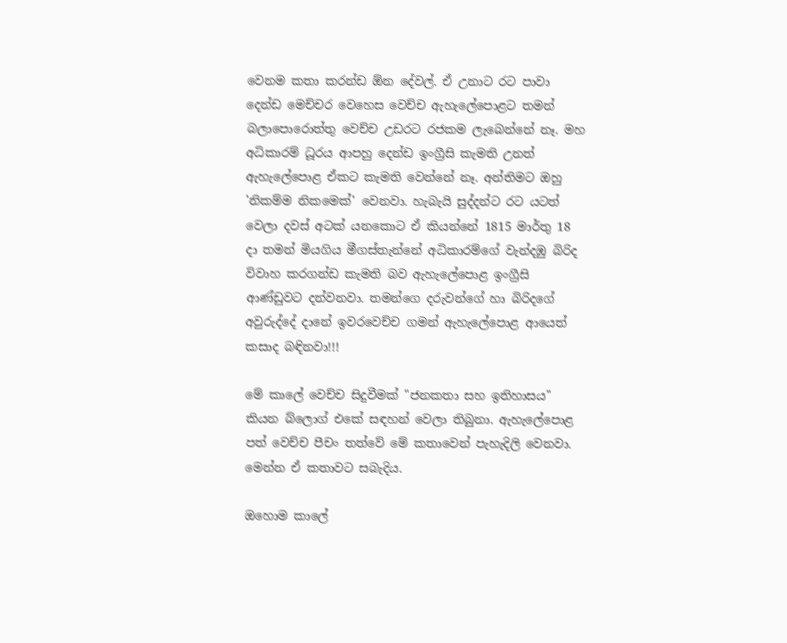වෙනම කතා කරන්ඩ ඕන දේවල්. ඒ උනාට රට පාවා දෙන්ඩ මෙච්චර වෙහෙස වෙච්ච ඇහැලේපොළට තමන් බලාපොරොත්තු වෙච්ච උඩරට රජකම ලැබෙන්නේ නෑ. මහ අධිකාරම් ධූරය ආපහු දෙන්ඩ ඉංග්‍රීසි කැමති උනත් ඇහැලේපොළ ඒකට කැමති වෙන්නේ නෑ. අන්තිමට ඔහු 'නිකම්ම නිකමෙක්' වෙනවා. හැබැයි සුද්දන්ට රට යටත් වෙලා දවස් අටක් යනකොට ඒ කියන්නේ 1815 මාර්තු 18 දා තමන් මියගිය මීගස්තැන්නේ අධිකාරම්ගේ වැන්දඹු බිරිද විවාහ කරගන්ඩ කැමති බව ඇහැලේපොළ ඉංග්‍රීසි ආණ්ඩුවට දන්වනවා. තමන්ගෙ දරුවන්ගේ හා බිරිදගේ අවුරුද්දේ දානේ ඉවරවෙච්ච ගමන් ඇහැලේපොළ ආයෙත් කසාද බඳිනවා!!!

මේ කාලේ වෙච්ච සිදුවීමක් "ජනකතා සහ ඉතිහාසය" කියන බ්ලොග් එකේ සඳහන් වෙලා තිබුනා. ඇහැලේපොළ පත් වෙච්ච පීචං තත්වේ මේ කතාවෙන් පැහැදිලි වෙනවා. මෙන්න ඒ කතාවට සබැදිය.

ඔහොම කාලේ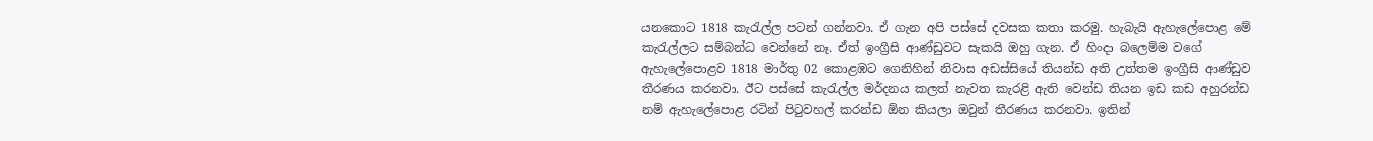යනකොට 1818 කැරැල්ල පටන් ගන්නවා. ඒ ගැන අපි පස්සේ දවසක කතා කරමු. හැබැයි ඇහැලේපොළ මේ කැරැල්ලට සම්බන්ධ වෙන්නේ නෑ. ඒත් ඉංග්‍රීසි ආණ්ඩුවට සැකයි ඔහු ගැන. ඒ හිංදා බලෙම්ම වගේ ඇහැලේපොළව 1818 මාර්තු 02 කොළඹට ගෙනිහින් නිවාස අඩස්සියේ තියන්ඩ අති උත්තම ඉංග්‍රීසි ආණ්ඩුව තීරණය කරනවා. ඊට පස්සේ කැරැල්ල මර්දනය කලත් නැවත කැරළි ඇති වෙන්ඩ තියන ඉඩ කඩ අහුරන්ඩ නම් ඇහැලේපොළ රටින් පිටුවහල් කරන්ඩ ඕන කියලා ඔවුන් තීරණය කරනවා. ඉතින්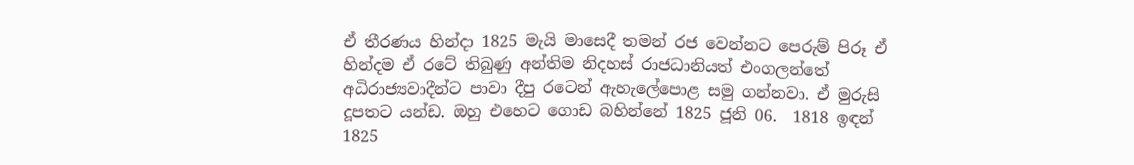ඒ තීරණය හින්දා 1825 මැයි මාසෙදී තමන් රජ වෙන්නට පෙරුම් පිරූ ඒ හින්දම ඒ රටේ තිබුණු අන්තිම නිදහස් රාජධානියත් එංගලන්තේ අධිරාජ්‍යවාදීන්ට පාවා දීපු රටෙන් ඇහැලේපොළ සමු ගන්නවා. ඒ මුරුසි දූපතට යන්ඩ. ඔහු එහෙට ගොඩ බහින්නේ 1825 ජූනි 06.  1818 ඉඳන් 1825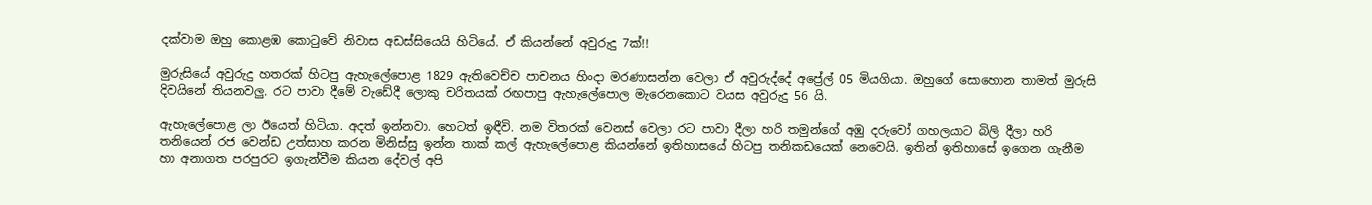දක්වාම ඔහු කොළඹ කොටුවේ නිවාස අඩස්සියෙයි හිටියේ. ඒ කියන්නේ අවුරුදු 7ක්!!

මුරුසියේ අවුරුදු හතරක් හිටපු ඇහැලේපොළ 1829 ඇතිවෙච්ච පාචනය හිංදා මරණාසන්න වෙලා ඒ අවුරුද්දේ අප්‍රේල් 05 මියගියා. ඔහුගේ සොහොන තාමත් මුරුසි දිවයිනේ තියනවලු. රට පාවා දීමේ වැඩේදී ලොකු චරිතයක් රඟපාපු ඇහැලේපොල මැරෙනකොට වයස අවුරුදු 56 යි.

ඇහැලේපොළ ලා ඊයෙත් හිටියා. අදත් ඉන්නවා. හෙටත් ඉඳීවි. නම විතරක් වෙනස් වෙලා රට පාවා දීලා හරි තමුන්ගේ අඹු දරුවෝ ගහලයාට බිලි දීලා හරි තනියෙන් රජ වෙන්ඩ උත්සාහ කරන මිනිස්සු ඉන්න තාක් කල් ඇහැලේපොළ කියන්නේ ඉතිහාසයේ හිටපු තනිකඩයෙක් නෙවෙයි. ඉතින් ඉතිහාසේ ඉගෙන ගැනීම හා අනාගත පරපුරට ඉගැන්වීම කියන දේවල් අපි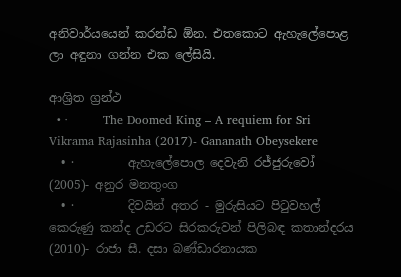අනිවාර්යයෙන් කරන්ඩ ඕන. එතකොට ඇහැලේපොළ ලා අඳුනා ගන්න එක ලේසියි.

ආශ්‍රිත ග්‍රන්ථ
  • ·         The Doomed King – A requiem for Sri Vikrama Rajasinha (2017)- Gananath Obeysekere
  • ·         ඇහැලේපොල දෙවැනි රජ්ජුරුවෝ (2005)- අනුර මනතුංග
  • ·         දිවයින් අතර - මුරුසියට පිටුවහල් කෙරුණු කන්ද උඩරට සිරකරුවන් පිලිබඳ කතාන්දරය (2010)- රාජා සී. දසා බණ්ඩාරනායක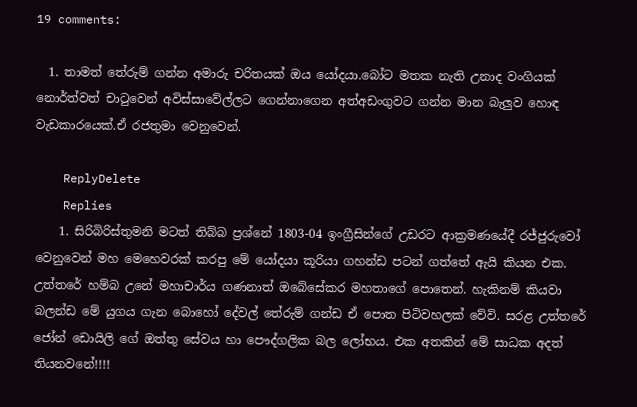19 comments:

  1. තාමත් තේරුම් ගන්න අමාරු චරිතයක් ඔය යෝදයා.බෝට මතක නැති උනාද වංගියක් නොර්ත්වත් චාටුවෙන් අවිස්සාවේල්ලට ගෙන්නාගෙන අත්අඩංගුවට ගන්න මාන බැලුව හොඳ වැඩකාරයෙක්.ඒ රජතුමා වෙනුවෙන්.

    ReplyDelete
    Replies
    1. සිරිබිරිස්තුමනි මටත් තිබ්බ ප්‍රශ්නේ 1803-04 ඉංග්‍රීසින්ගේ උඩරට ආක්‍රමණයේදී රජ්ජුරුවෝ වෙනුවෙන් මහ මෙහෙවරක් කරපු මේ යෝදයා කූරියා ගහන්ඩ පටන් ගත්තේ ඇයි කියන එක. උත්තරේ හම්බ උනේ මහාචාර්ය ගණනාත් ඔබේසේකර මහතාගේ පොතෙන්. හැකිනම් කියවා බලන්ඩ මේ යුගය ගැන බොහෝ දේවල් තේරුම් ගන්ඩ ඒ පොත පිටිවහලක් වේවි. සරළ උත්තරේ ජෝන් ඩොයිලි ගේ ඔත්තු සේවය හා පෞද්ගලික බල ලෝභය. එක අතකින් මේ සාධක අදත් තියනවනේ!!!!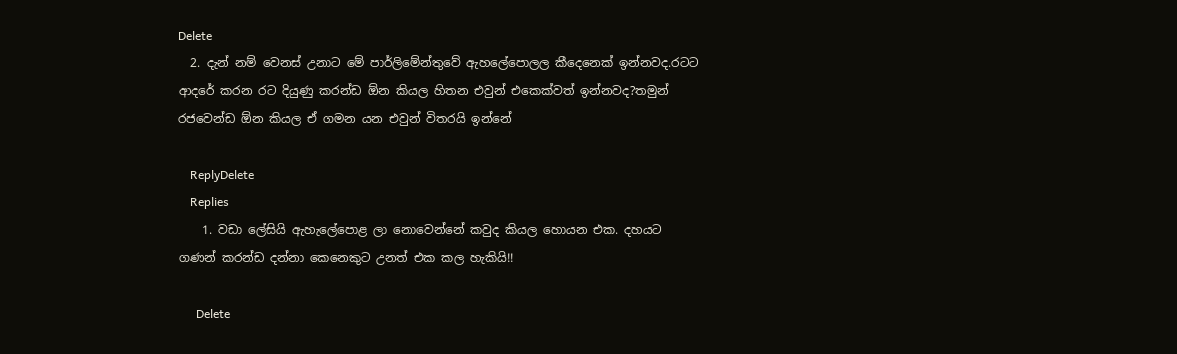Delete
  2. දැන් නම් වෙනස් උනාට මේ පාර්ලිමේන්තුවේ ඇහලේපොලල කීදෙනෙක් ඉන්නවද.රටට ආදරේ කරන රට දියුණු කරන්ඩ ඕන කියල හිතන එවුන් එකෙක්වත් ඉන්නවද?තමුන් රජවෙන්ඩ ඕන කියල ඒ ගමන යන එවුන් විතරයි ඉන්නේ

    ReplyDelete
    Replies
    1. වඩා ලේසියි ඇහැලේපොළ ලා නොවෙන්නේ කවුද කියල හොයන එක. දහයට ගණන් කරන්ඩ දන්නා කෙනෙකුට උනත් එක කල හැකියි!!

      Delete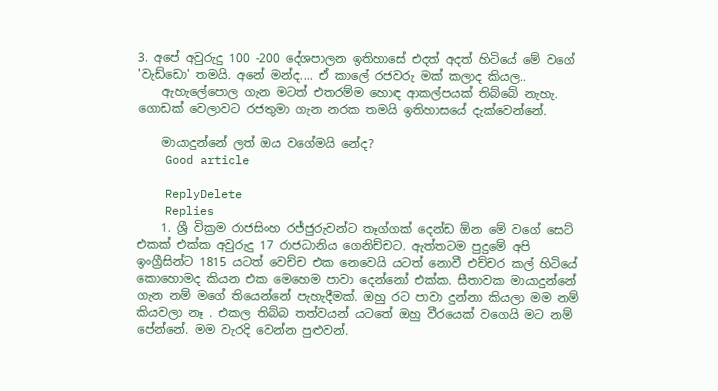3. අපේ අවුරුදු 100 -200 දේශපාලන ඉතිහාසේ එදත් අදත් හිටියේ මේ වගේ 'වැඩ්ඩො' තමයි. අනේ මන්ද.... ඒ කාලේ රජවරු මක් කලාද කියල..
    ඇහැලේපොල ගැන මටත් එතරම්ම හොඳ ආකල්පයක් තිබ්බේ නැහැ. ගොඩක් වෙලාවට රජතුමා ගැන නරක තමයි ඉතිහාසයේ දැක්වෙන්නේ.

    මායාදුන්නේ ලත් ඔය වගේමයි නේද?
    Good article

    ReplyDelete
    Replies
    1. ශ්‍රී වික්‍රම රාජසිංහ රජ්ජුරුවන්ට තෑග්ගක් දෙන්ඩ ඕන මේ වගේ සෙට් එකක් එක්ක අවුරුදු 17 රාජධානිය ගෙනිච්චට. ඇත්තටම පුදුමේ අපි ඉංග්‍රීසින්ට 1815 යටත් වෙච්ච එක නෙවෙයි යටත් නොවී එච්චර කල් හිටියේ කොහොමද කියන එක මෙහෙම පාවා දෙන්නෝ එක්ක. සීතාවක මායාදුන්නේ ගැන නම් මගේ තියෙන්නේ පැහැදීමක්. ඔහු රට පාවා දුන්නා කියලා මම නම් කියවලා නෑ . එකල තිබ්බ තත්වයන් යටතේ ඔහු වීරයෙක් වගෙයි මට නම් පේන්නේ. මම වැරදි වෙන්න පුළුවන්.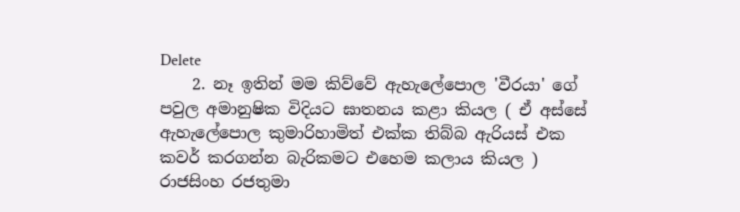Delete
    2. නෑ ඉතින් මම කිව්වේ ඇහැලේපොල 'වීරයා' ගේ පවුල අමානුෂික විදියට ඝාතනය කළා කියල ( ඒ අස්සේ ඇහැලේපොල කුමාරිහාමිත් එක්ක තිබ්බ ඇරියස් එක කවර් කරගන්න බැරිකමට එහෙම කලාය කියල ) රාජසිංහ රජතුමා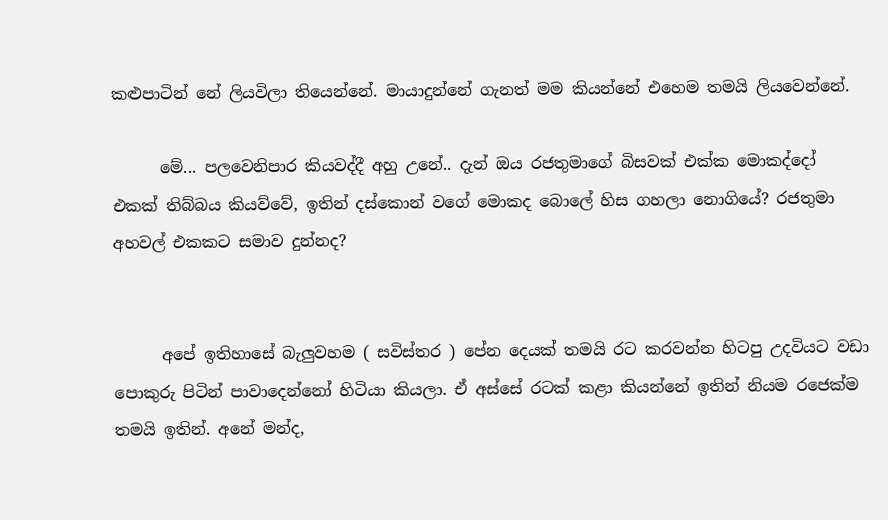කළුපාටින් නේ ලියවිලා තියෙන්නේ. මායාදුන්නේ ගැනත් මම කියන්නේ එහෙම තමයි ලියවෙන්නේ.

      මේ... පලවෙනිපාර කියවද්දී අහු උනේ.. දැන් ඔය රජතුමාගේ බිසවක් එක්ක මොකද්දෝ එකක් තිබ්බය කියව්වේ, ඉතින් දස්කොන් වගේ මොකද බොලේ හිස ගහලා නොගියේ? රජතුමා අහවල් එකකට සමාව දුන්නද?


      අපේ ඉතිහාසේ බැලුවහම ( සවිස්තර ) පේන දෙයක් තමයි රට කරවන්න හිටපු උදවියට වඩා පොකුරු පිටින් පාවාදෙන්නෝ හිටියා කියලා. ඒ අස්සේ රටක් කළා කියන්නේ ඉතින් නියම රජෙක්ම තමයි ඉතින්. අනේ මන්ද,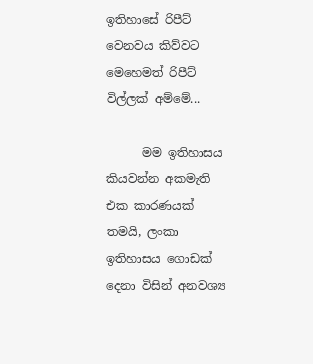ඉතිහාසේ රිපීට් වෙනවය කිව්වට මෙහෙමත් රිපීට් විල්ලක් අම්මේ...

      මම ඉතිහාසය කියවන්න අකමැති එක කාරණයක් තමයි, ලංකා ඉතිහාසය ගොඩක් දෙනා විසින් අනවශ්‍ය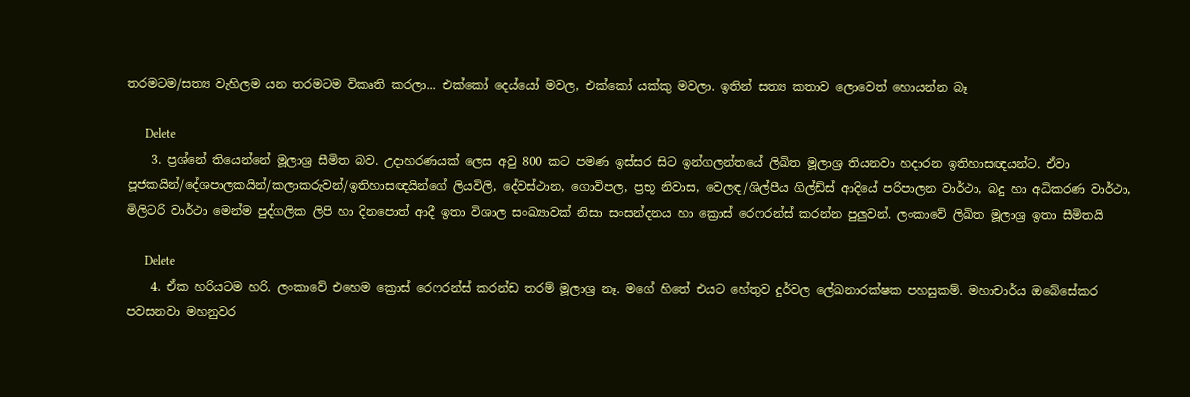තරමටම/සත්‍ය වැහිලම යන තරමටම විකෘති කරලා... එක්කෝ දෙය්යෝ මවල, එක්කෝ යක්කු මවලා. ඉතින් සත්‍ය කතාව ලොවෙත් හොයන්න බෑ

      Delete
    3. ප්‍රශ්නේ තියෙන්නේ මූලාශ්‍ර සීමිත බව. උදාහරණයක් ලෙස අවු 800 කට පමණ ඉස්සර සිට ඉන්ගලන්තයේ ලිඛිත මූලාශ්‍ර තියනවා හදාරන ඉතිහාසඥයන්ට. ඒවා පූජකයින්/දේශපාලකයින්/කලාකරුවන්/ඉතිහාසඥයින්ගේ ලියවිලි, දේවස්ථාන, ගොවිපල, ප්‍රභූ නිවාස, වෙලඳ/ශිල්පීය ගිල්ඩ්ස් ආදියේ පරිපාලන වාර්ථා, බදු හා අධිකරණ වාර්ථා, මිලිටරි වාර්ථා මෙන්ම පුද්ගලික ලිපි හා දිනපොත් ආදී ඉතා විශාල සංඛ්‍යාවක් නිසා සංසන්දනය හා ක්‍රොස් රෙෆරන්ස් කරන්න පුලුවන්. ලංකාවේ ලිඛිත මූලාශ්‍ර ඉතා සීමිතයි

      Delete
    4. ඒක හරියටම හරි. ලංකාවේ එහෙම ක්‍රොස් රෙෆරන්ස් කරන්ඩ තරම් මූලාශ්‍ර නෑ. මගේ හිතේ එයට හේතුව දුර්වල ලේඛනාරක්ෂක පහසුකම්. මහාචාර්ය ඔබේසේකර පවසනවා මහනුවර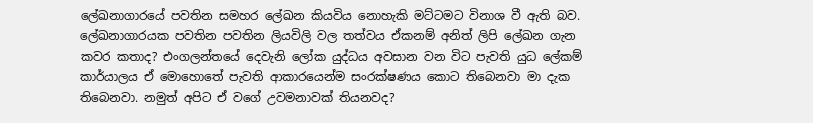ලේඛනාගාරයේ පවතින සමහර ලේඛන කියවිය නොහැකි මට්ටමට විනාශ වී ඇති බව. ලේඛනාගාරයක පවතින පවතින ලියවිලි වල තත්වය ඒකනම් අනිත් ලිපි ලේඛන ගැන කවර කතාද? එංගලන්තයේ දෙවැනි ලෝක යුද්ධය අවසාන වන විට පැවති යුධ ලේකම් කාර්යාලය ඒ මොහොතේ පැවති ආකාරයෙන්ම සංරක්ෂණය කොට තිබෙනවා මා දැක තිබෙනවා. නමුත් අපිට ඒ වගේ උවමනාවක් තියනවද?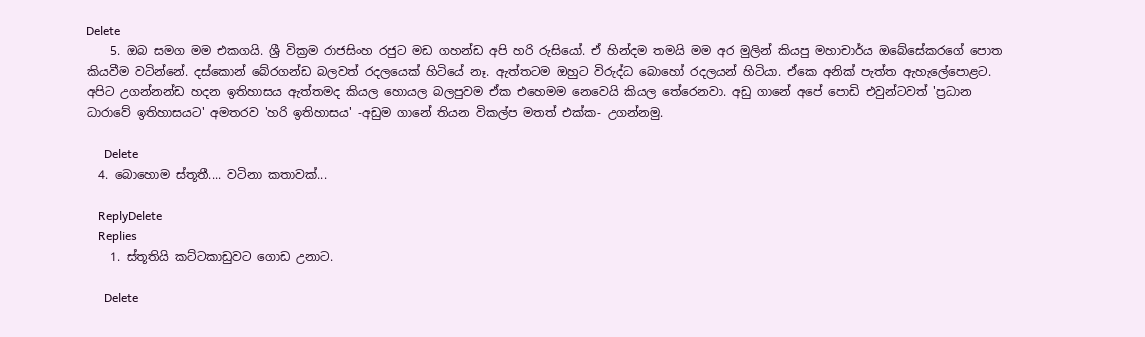Delete
    5. ඔබ සමග මම එකගයි. ශ්‍රී වික්‍රම රාජසිංහ රජුට මඩ ගහන්ඩ අපි හරි රුසියෝ. ඒ හින්දම තමයි මම අර මුලින් කියපු මහාචාර්ය ඔබේසේකරගේ පොත කියවීම වටින්නේ. දස්කොන් බේරගන්ඩ බලවත් රදලයෙක් හිටියේ නෑ. ඇත්තටම ඔහුට විරුද්ධ බොහෝ රදලයන් හිටියා. ඒකෙ අනික් පැත්ත ඇහැලේපොළට. අපිට උගන්නන්ඩ හදන ඉතිහාසය ඇත්තමද කියල හොයල බලපුවම ඒක එහෙමම නෙවෙයි කියල තේරෙනවා. අඩු ගානේ අපේ පොඩි එවුන්ටවත් 'ප්‍රධාන ධාරාවේ ඉතිහාසයට' අමතරව 'හරි ඉතිහාසය' -අඩුම ගානේ තියන විකල්ප මතත් එක්ක- උගන්නමු.

      Delete
  4. බොහොම ස්තූතී.... වටිනා කතාවක්...

    ReplyDelete
    Replies
    1. ස්තූතියි කට්ටකාඩුවට ගොඩ උනාට.

      Delete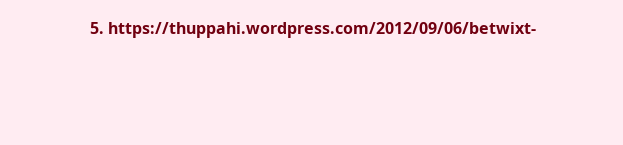5. https://thuppahi.wordpress.com/2012/09/06/betwixt-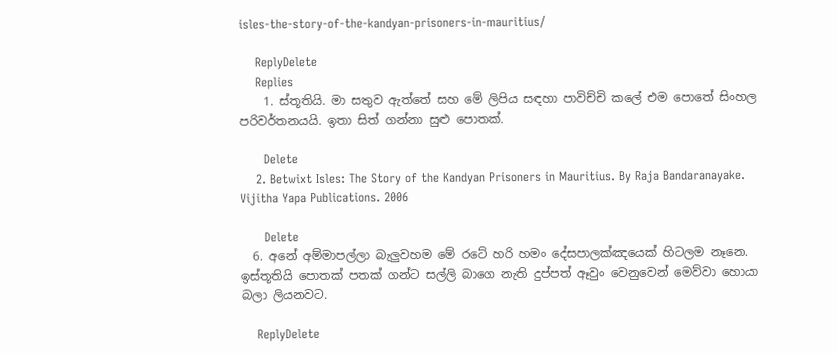isles-the-story-of-the-kandyan-prisoners-in-mauritius/

    ReplyDelete
    Replies
    1. ස්තූතියි. මා සතුව ඇත්තේ සහ මේ ලිපිය සඳහා පාවිච්චි කලේ එම පොතේ සිංහල පරිවර්තනයයි. ඉතා සිත් ගන්නා සුළු පොතක්.

      Delete
    2. Betwixt Isles: The Story of the Kandyan Prisoners in Mauritius. By Raja Bandaranayake. Vijitha Yapa Publications. 2006

      Delete
  6. අනේ අම්මාපල්ලා බැලුවහම මේ රටේ හරි හමං දේසපාලක්ඤයෙක් හිටලම නෑනෙ. ඉස්තූතියි පොතක් පතක් ගන්ට සල්ලි බාගෙ නැති දුප්පත් ඈවුං වෙනුවෙන් මෙව්වා හොයා බලා ලියනවට.

    ReplyDelete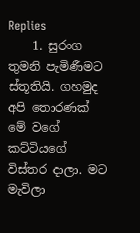Replies
    1. සුරංග තුමනි පැමිණීමට ස්තූතියි. ගහමුද අපි තොරණක් මේ වගේ කට්ටියගේ විස්තර දාලා. මට මැවිලා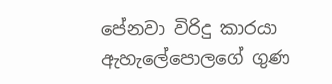පේනවා විරිදු කාරයා ඇහැලේපොලගේ ගුණ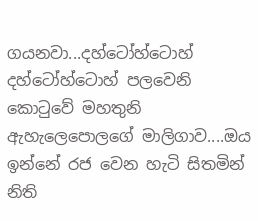ගයනවා...දහ්ටෝහ්ටොහ් දහ්ටෝහ්ටොහ් පලවෙනි කොටුවේ මහතුනි ඇහැලෙපොලගේ මාලිගාව....ඔය ඉන්නේ රජ වෙන හැටි සිතමින් නිති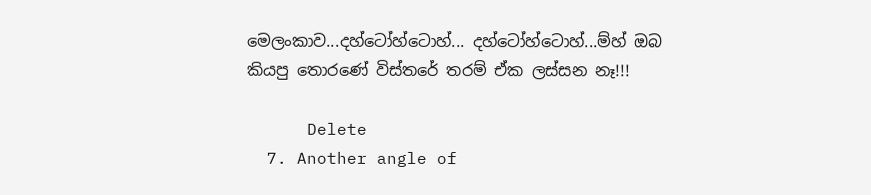මෙලංකාව...දහ්ටෝහ්ටොහ්... දහ්ටෝහ්ටොහ්...ම්හ් ඔබ කියපු තොරණේ විස්තරේ තරම් ඒක ලස්සන නෑ!!!

      Delete
  7. Another angle of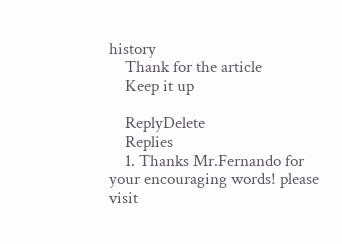history
    Thank for the article
    Keep it up

    ReplyDelete
    Replies
    1. Thanks Mr.Fernando for your encouraging words! please visit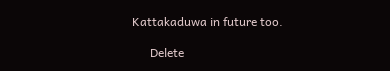Kattakaduwa in future too.

      Delete